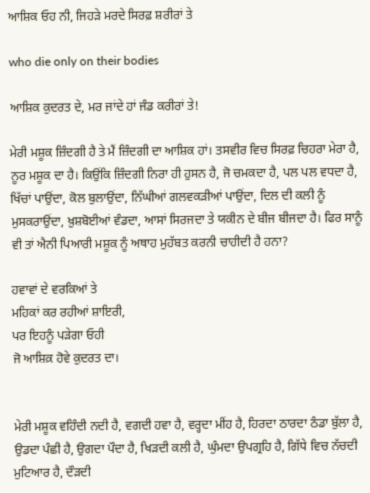ਆਸ਼ਿਕ ਓਹ ਨੀ, ਜਿਹੜੇ ਮਰਦੇ ਸਿਰਫ਼ ਸ਼ਰੀਰਾਂ ਤੇ

who die only on their bodies

ਆਸ਼ਿਕ ਕੁਦਰਤ ਦੇ, ਮਰ ਜਾਂਦੇ ਹਾਂ ਜੰਡ ਕਰੀਰਾਂ ਤੇ!

ਮੇਰੀ ਮਸ਼ੂਕ ਜ਼ਿੰਦਗੀ ਹੈ ਤੇ ਮੈਂ ਜ਼ਿੰਦਗੀ ਦਾ ਆਸ਼ਿਕ ਹਾਂ। ਤਸਵੀਰ ਵਿਚ ਸਿਰਫ਼ ਚਿਹਰਾ ਮੇਰਾ ਹੈ, ਨੂਰ ਮਸ਼ੂਕ ਦਾ ਹੈ। ਕਿਉਂਕਿ ਜ਼ਿੰਦਗੀ ਨਿਰਾ ਹੀ ਹੁਸਨ ਹੈ, ਜੋ ਚਮਕਦਾ ਹੈ, ਪਲ ਪਲ ਵਧਦਾ ਹੈ, ਖਿੱਚਾਂ ਪਾਉਂਦਾ, ਕੋਲ ਬੁਲਾਉਂਦਾ, ਨਿੱਘੀਆਂ ਗਲਵਕੜੀਆਂ ਪਾਉਂਦਾ, ਦਿਲ ਦੀ ਕਲੀ ਨੂੰ ਮੁਸਕਰਾਉਂਦਾ, ਖ਼ੁਸ਼ਬੋਈਆਂ ਵੰਡਦਾ, ਆਸਾਂ ਸਿਰਜਦਾ ਤੇ ਯਕੀਨ ਦੇ ਬੀਜ ਬੀਜਦਾ ਹੈ। ਫਿਰ ਸਾਨੂੰ ਵੀ ਤਾਂ ਐਨੀ ਪਿਆਰੀ ਮਸ਼ੂਕ ਨੂੰ ਅਥਾਹ ਮੁਹੱਬਤ ਕਰਨੀ ਚਾਹੀਦੀ ਹੈ ਹਨਾ?

ਹਵਾਵਾਂ ਦੇ ਵਰਕਿਆਂ ਤੇ
ਮਹਿਕਾਂ ਕਰ ਰਹੀਆਂ ਸ਼ਾਇਰੀ,
ਪਰ ਇਹਨੂੰ ਪੜੇਗਾ ਓਹੀ
ਜੋ ਆਸ਼ਿਕ਼ ਹੋਵੇ ਕੁਦਰਤ ਦਾ।


ਮੇਰੀ ਮਸ਼ੂਕ ਵਹਿੰਦੀ ਨਦੀ ਹੈ, ਵਗਦੀ ਹਵਾ ਹੈ, ਵਰ੍ਹਦਾ ਮੀਂਹ ਹੈ, ਹਿਰਦਾ ਠਾਰਦਾ ਠੰਡਾ ਬੁੱਲਾ ਹੈ, ਉਡਦਾ ਪੰਛੀ ਹੈ, ਉਗਦਾ ਪੌਦਾ ਹੈ, ਖਿੜਦੀ ਕਲੀ ਹੈ, ਘੁੰਮਦਾ ਉਪਗ੍ਰਹਿ ਹੈ, ਗਿੱਧੇ ਵਿਚ ਨੱਚਦੀ ਮੁਟਿਆਰ ਹੈ, ਦੌੜਦੀ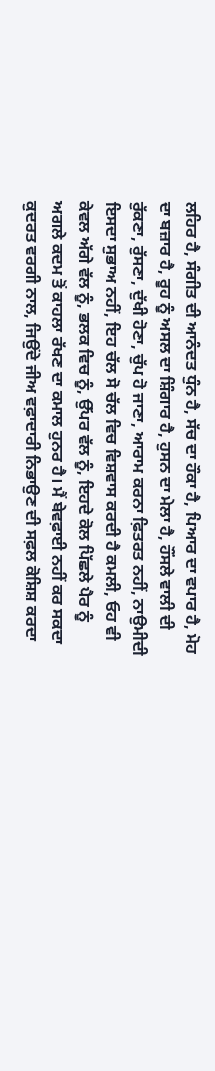ਲਹਿਰ ਹੈ, ਸੰਗੀਤ ਦੀ ਆਨੰਦਤ ਧੁੰਨ ਹੈ, ਸੱਚ ਦਾ ਹੌਕਾ ਹੈ, ਪਿਆਰ ਦਾ ਵਪਾਰ ਹੈ, ਮੋਹ ਦਾ ਬਜ਼ਾਰ ਹੈ, ਰੂਹ ਨੂੰ ਅਸਲ ਦਾ ਸ਼ਿੰਗਾਰ ਹੈ, ਹੁਸਨ ਦਾ ਮੇਲਾ ਹੈ, ਹੌਂਸਲੇ ਵਾਲੀ ਦੀ ਰੁੱਕਣਾ, ਰੁੱਸਣਾ, ਦੁੱਖੀ ਹੋਣਾ, ਚੁੱਪ ਹੋ ਜਾਣਾ, ਆਰਾਮ ਕਰਨਾ ਫ਼ਿਤਰਤ ਨਹੀਂ, ਨਾਉਮੀਦੀ ਇਸਦਾ ਸੁਭਾਅ ਨਹੀਂ, ਇਹ ਚੱਲ ਸੋ ਚੱਲ ਵਿਚ ਵਿਸ਼ਵਾਸ ਕਰਦੀ ਹੈ ਕਮਲੀ, ਓਹ ਵੀ ਕੇਵਲ ਅੱਗੇ ਵੱਲ ਨੂੰ, ਭਲਕ ਵਿਚ ਨੂੰ, ਉੱਪਰ ਵੱਲ ਨੂੰ, ਇਹਦੇ ਕੋਲ ਪਿੱਛਲੇ ਪੈਰ ਨੂੰ ਅਗਲੇ ਕਦਮ ਤੋਂ ਕਾਹਲਾ ਰੱਖਣ ਦਾ ਕਮਾਲ ਹੁਨਰ ਹੈ। ਮੈਂ ਬੇਵਫ਼ਾਈ ਨਹੀਂ ਕਰ ਸਕਦਾ ਕੁਦਰਤ ਵਰਗੀ ਨਾਲ, ਜਿਉਂਦੇ ਜੀਅ ਵਫ਼ਾਦਾਰੀ ਨਿਭਾਉਣ ਦੀ ਸਫ਼ਲ ਕੋਸ਼ਿਸ਼ ਕਰਦਾ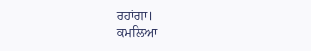ਰਹਾਂਗਾ।
ਕਮਲਿਆ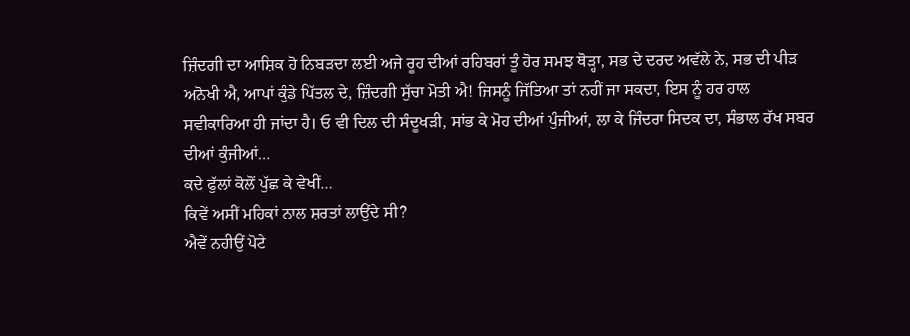ਜ਼ਿੰਦਗੀ ਦਾ ਆਸ਼ਿਕ ਹੋ ਨਿਬੜਦਾ ਲਈ ਅਜੇ ਰੂਹ ਦੀਆਂ ਰਹਿਬਰਾਂ ਤੂੰ ਹੋਰ ਸਮਝ ਥੋੜ੍ਹਾ, ਸਭ ਦੇ ਦਰਦ ਅਵੱਲੇ ਨੇ, ਸਭ ਦੀ ਪੀਡ਼ ਅਨੋਖੀ ਐ, ਆਪਾਂ ਕੁੰਡੇ ਪਿੱਤਲ ਦੇ, ਜ਼ਿੰਦਗੀ ਸੁੱਚਾ ਮੋਤੀ ਐ! ਜਿਸਨੂੰ ਜਿੱਤਿਆ ਤਾਂ ਨਹੀਂ ਜਾ ਸਕਦਾ, ਇਸ ਨੂੰ ਹਰ ਹਾਲ ਸਵੀਕਾਰਿਆ ਹੀ ਜਾਂਦਾ ਹੈ। ਓ ਵੀ ਦਿਲ ਦੀ ਸੰਦੂਖੜੀ, ਸਾਂਭ ਕੇ ਮੋਹ ਦੀਆਂ ਪੁੰਜੀਆਂ, ਲਾ ਕੇ ਜਿੰਦਰਾ ਸਿਦਕ ਦਾ, ਸੰਭਾਲ ਰੱਖ ਸਬਰ ਦੀਆਂ ਕੁੰਜੀਆਂ…
ਕਦੇ ਫੁੱਲਾਂ ਕੋਲੋਂ ਪੁੱਛ ਕੇ ਵੇਖੀਂ…
ਕਿਵੇਂ ਅਸੀਂ ਮਹਿਕਾਂ ਨਾਲ ਸ਼ਰਤਾਂ ਲਾਉਂਦੇ ਸੀ?
ਐਵੇਂ ਨਹੀਉਂ ਪੋਟੇ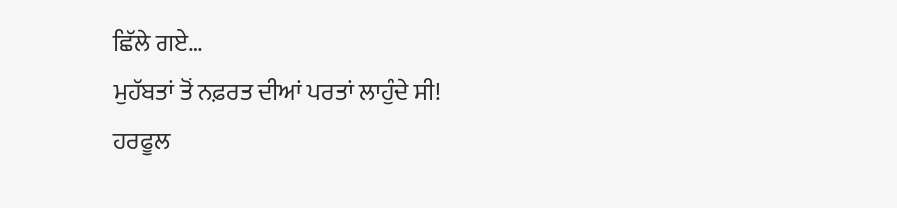ਛਿੱਲੇ ਗਏ…
ਮੁਹੱਬਤਾਂ ਤੋਂ ਨਫ਼ਰਤ ਦੀਆਂ ਪਰਤਾਂ ਲਾਹੁੰਦੇ ਸੀ!
ਹਰਫੂਲ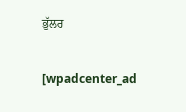ਭੁੱਲਰ

[wpadcenter_ad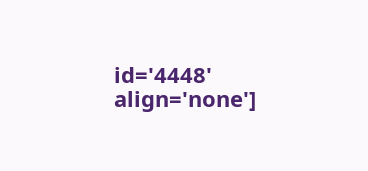id='4448' align='none']